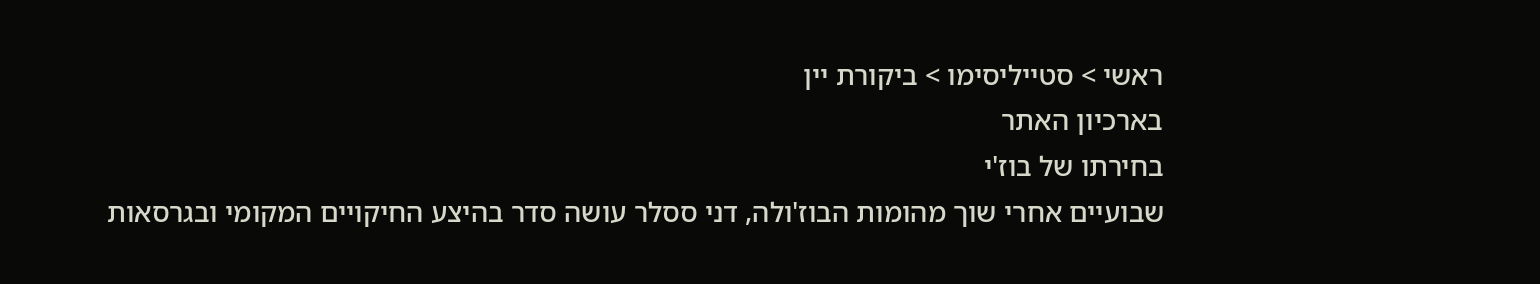ראשי > סטייליסימו > ביקורת יין
בארכיון האתר
בחירתו של בוז'י
שבועיים אחרי שוך מהומות הבוז'ולה, דני ססלר עושה סדר בהיצע החיקויים המקומי ובגרסאות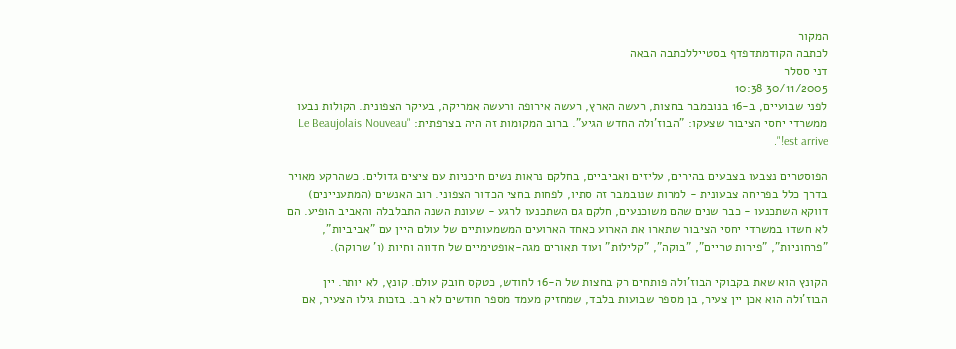המקור
לכתבה הקודמתדפדף בסטייללכתבה הבאה
דני ססלר
30/11/2005 10:38
לפני שבועיים, ב-16 בנובמבר בחצות, רעשה הארץ, רעשה אירופה ורעשה אמריקה, בעיקר הצפונית. הקולות נבעו ממשרדי יחסי הציבור שצעקו: "הבוז'ולה החדש הגיע". ברוב המקומות זה היה בצרפתית: "Le Beaujolais Nouveau est arrive!".

הפוסטרים נצבעו בצבעים בהירים, עליזים ואביביים, בחלקם נראות נשים חיכניות עם ציצים גדולים. כשהרקע מאויר בדרך כלל בפריחה צבעונית - למרות שנובמבר זה סתיו, לפחות בחצי הכדור הצפוני. רוב האנשים (המתעניינים) דווקא השתכנעו - כבר שנים שהם משוכנעים, חלקם גם השתכנעו לרגע - שעונת השנה התבלבלה והאביב הופיע. הם לא חשדו במשרדי יחסי הציבור שתארו את הארוע כאחד הארועים המשמעותיים של עולם היין עם "אביביות", "פרחוניות", "פירות טריים", "בוקה", "קלילות" ועוד תאורים מגה-אופטימיים של חדווה וחיות (ו' שרוקה).

הקונץ הוא שאת בקבוקי הבוז'ולה פותחים רק בחצות של ה-16 לחודש, כטקס חובק עולם. קונץ, לא יותר. יין הבוז'ולה הוא אכן יין צעיר, בן מספר שבועות בלבד, שמחזיק מעמד מספר חודשים לא רב. בזכות גילו הצעיר, אם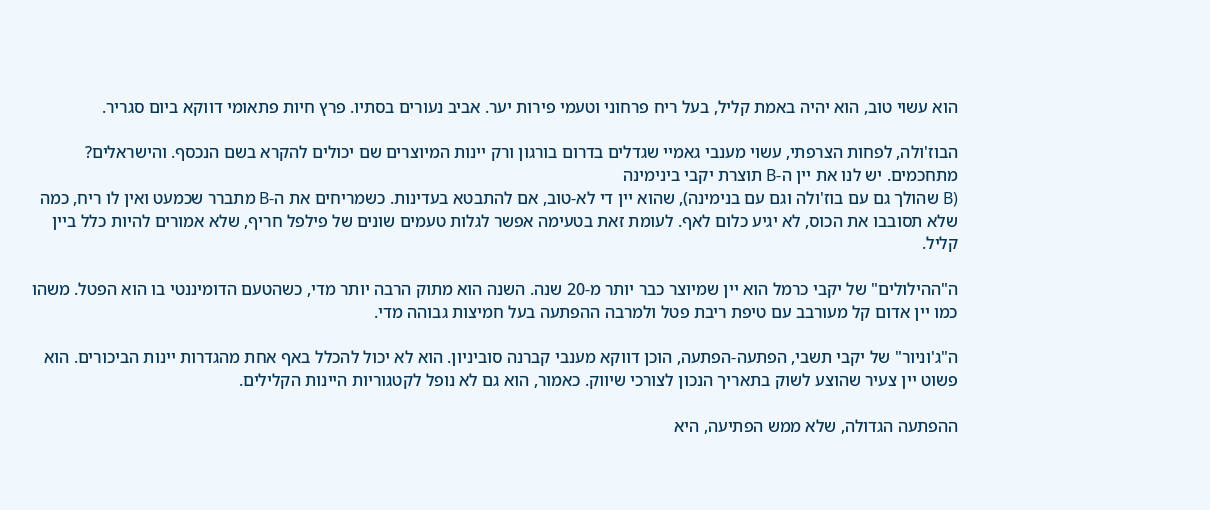הוא עשוי טוב, הוא יהיה באמת קליל, בעל ריח פרחוני וטעמי פירות יער. אביב נעורים בסתיו. פרץ חיות פתאומי דווקא ביום סגריר.

הבוז'ולה, לפחות הצרפתי, עשוי מענבי גאמיי שגדלים בדרום בורגון ורק יינות המיוצרים שם יכולים להקרא בשם הנכסף. והישראלים? מתחכמים. יש לנו את יין ה-B תוצרת יקבי בינימינה
(B שהולך גם עם בוז'ולה וגם עם בנימינה), שהוא יין די לא-טוב, אם להתבטא בעדינות. כשמריחים את ה-B מתברר שכמעט ואין לו ריח, כמה שלא תסובבו את הכוס, לא יגיע כלום לאף. לעומת זאת בטעימה אפשר לגלות טעמים שונים של פילפל חריף, שלא אמורים להיות כלל ביין קליל.

ה"ההילולים" של יקבי כרמל הוא יין שמיוצר כבר יותר מ-20 שנה. השנה הוא מתוק הרבה יותר מדי, כשהטעם הדומיננטי בו הוא הפטל. משהו כמו יין אדום קל מעורבב עם טיפת ריבת פטל ולמרבה ההפתעה בעל חמיצות גבוהה מדי.

ה"ג'וניור" של יקבי תשבי, הפתעה-הפתעה, הוכן דווקא מענבי קברנה סוביניון. הוא לא יכול להכלל באף אחת מהגדרות יינות הביכורים. הוא פשוט יין צעיר שהוצע לשוק בתאריך הנכון לצורכי שיווק. כאמור, הוא גם לא נופל לקטגוריות היינות הקלילים.

ההפתעה הגדולה, שלא ממש הפתיעה, היא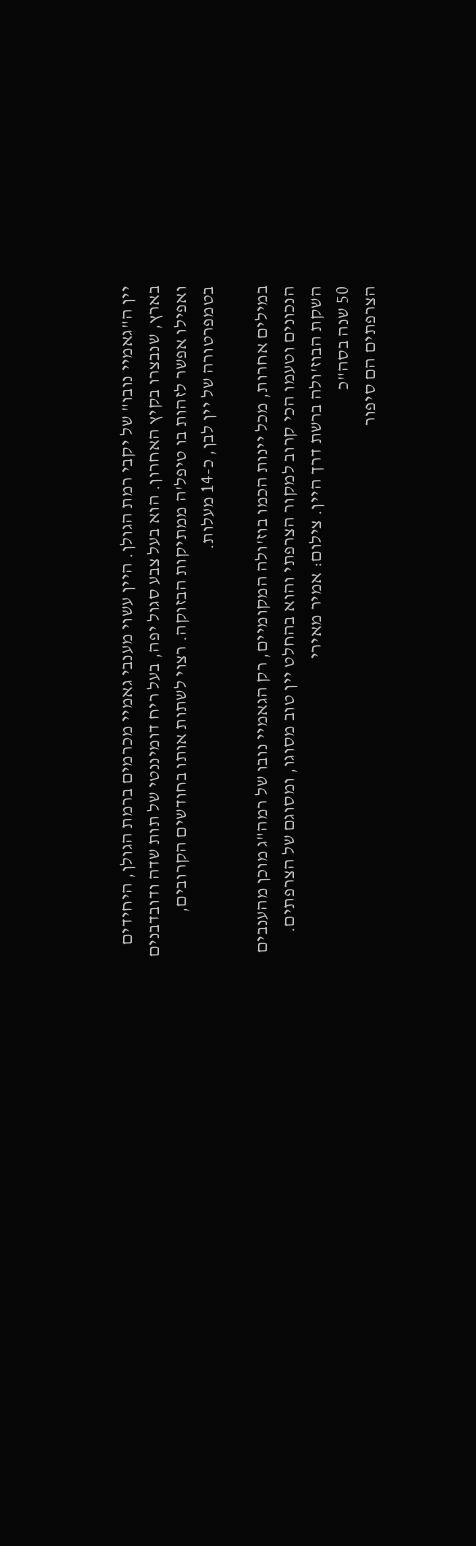יין ה"גאמיי נובו" של יקבי רמת הגולן. היין עשוי מענבי גאמיי מכרמים ברמת הגולן, היחידים בארץ, שנבצרו בקיץ האחרון. הוא בעל צבע סגול יפה, בעל ריח דומיננטי של תות שדה ודובדבנים ואפילו אפשר לזהות בו טיפל'ה ממתיקות הבזוקה. רצוי לשתות אותו בחודשים הקרובים, בטמפרטורה של יין לבן, כ-14 מעלות.

במילים אחרות, מכל יינות הכמו בוז'ולה המקומיים, רק הגאמיי נובו של רמה"ג מוכן מהענבים הנכונים וטעמו הכי קרוב למקור הצרפתי והוא בהחלט יין טוב מסוגו, ומסוגם של הצרפתים.
השקת הבוז'ולה ברשת דרך היין. צילום: אמיר מאירי
50 שנה בסה"כ
הצרפתים הם סיפור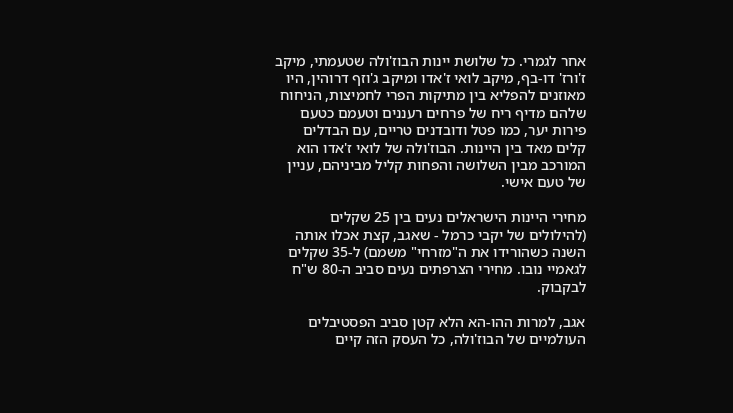אחר לגמרי. כל שלושת יינות הבוז'ולה שטעמתי, מיקב ז'ורז' דו-בף, מיקב לואי ז'אדו ומיקב ג'וזף דרוהין, היו מאוזנים להפליא בין מתיקות הפרי לחמיצות, הניחוח שלהם מדיף ריח של פרחים רעננים וטעמם כטעם פירות יער, כמו פטל ודובדנים טריים, עם הבדלים קלים מאד בין היינות. הבוז'ולה של לואי ז'אדו הוא המורכב מבין השלושה והפחות קליל מביניהם, עניין של טעם אישי.

מחירי היינות הישראלים נעים בין 25 שקלים (להילולים של יקבי כרמל - שאגב, קצת אכלו אותה השנה כשהורידו את ה"מזרחי" משמם) ל-35 שקלים לגאמיי נובו. מחירי הצרפתים נעים סביב ה-80 ש"ח לבקבוק.

אגב, למרות ההו-הא הלא קטן סביב הפסטיבלים העולמיים של הבוז'ולה, כל העסק הזה קיים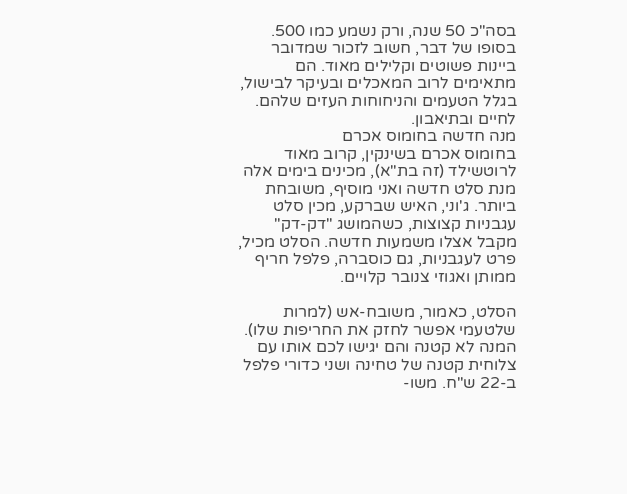בסה"כ 50 שנה, ורק נשמע כמו 500. בסופו של דבר, חשוב לזכור שמדובר ביינות פשוטים וקלילים מאוד. הם מתאימים לרוב המאכלים ובעיקר לבישול, בגלל הטעמים והניחוחות העזים שלהם. לחיים ובתיאבון.
מנה חדשה בחומוס אכרם
בחומוס אכרם בשינקין, קרוב מאוד לרוטשילד (זה בת"א), מכינים בימים אלה מנת סלט חדשה ואני מוסיף, משובחת ביותר. ג'וני, האיש שברקע, מכין סלט עגבניות קצוצות, כשהמושג "דק-דק" מקבל אצלו משמעות חדשה. הסלט מכיל, פרט לעגבניות, גם כוסברה, פלפל חריף ממותן ואגוזי צנובר קלויים.

הסלט, כאמור, משובח-אש (למרות שלטעמי אפשר לחזק את החריפות שלו). המנה לא קטנה והם יגישו לכם אותו עם צלוחית קטנה של טחינה ושני כדורי פלפל ב-22 ש"ח. משו-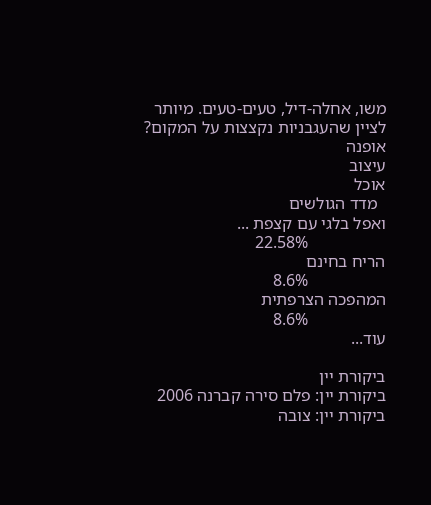משו, אחלה-דיל, טעים-טעים. מיותר לציין שהעגבניות נקצצות על המקום?
אופנה
עיצוב
אוכל
  מדד הגולשים
ואפל בלגי עם קצפת ...
                  22.58%
הריח בחינם
                  8.6%
המהפכה הצרפתית
                  8.6%
עוד...

ביקורת יין
ביקורת יין: פלם סירה קברנה 2006
ביקורת יין: צובה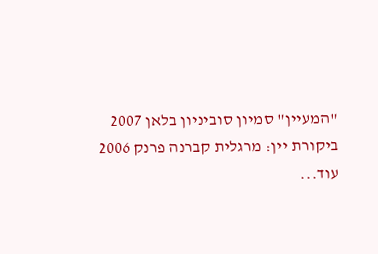"המעיין" סמיון סוביניון בלאן 2007
ביקורת יין: מרגלית קברנה פרנק 2006
עוד...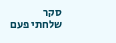סקר
שלחתי פעם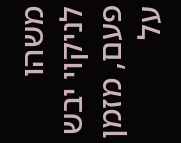משהו לניקוי יבש
פעם, מזמן
על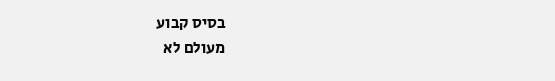בסיס קבוע
מעולם לא